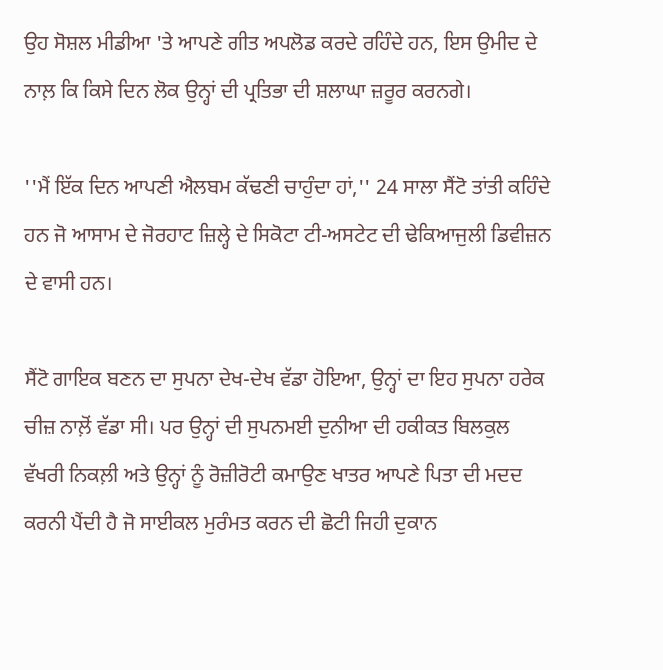ਉਹ ਸੋਸ਼ਲ ਮੀਡੀਆ 'ਤੇ ਆਪਣੇ ਗੀਤ ਅਪਲੋਡ ਕਰਦੇ ਰਹਿੰਦੇ ਹਨ, ਇਸ ਉਮੀਦ ਦੇ ਨਾਲ਼ ਕਿ ਕਿਸੇ ਦਿਨ ਲੋਕ ਉਨ੍ਹਾਂ ਦੀ ਪ੍ਰਤਿਭਾ ਦੀ ਸ਼ਲਾਘਾ ਜ਼ਰੂਰ ਕਰਨਗੇ।

''ਮੈਂ ਇੱਕ ਦਿਨ ਆਪਣੀ ਐਲਬਮ ਕੱਢਣੀ ਚਾਹੁੰਦਾ ਹਾਂ,'' 24 ਸਾਲਾ ਸੈਂਟੋ ਤਾਂਤੀ ਕਹਿੰਦੇ ਹਨ ਜੋ ਆਸਾਮ ਦੇ ਜੋਰਹਾਟ ਜ਼ਿਲ੍ਹੇ ਦੇ ਸਿਕੋਟਾ ਟੀ-ਅਸਟੇਟ ਦੀ ਢੇਕਿਆਜੁਲੀ ਡਿਵੀਜ਼ਨ ਦੇ ਵਾਸੀ ਹਨ।

ਸੈਂਟੋ ਗਾਇਕ ਬਣਨ ਦਾ ਸੁਪਨਾ ਦੇਖ-ਦੇਖ ਵੱਡਾ ਹੋਇਆ, ਉਨ੍ਹਾਂ ਦਾ ਇਹ ਸੁਪਨਾ ਹਰੇਕ ਚੀਜ਼ ਨਾਲ਼ੋਂ ਵੱਡਾ ਸੀ। ਪਰ ਉਨ੍ਹਾਂ ਦੀ ਸੁਪਨਮਈ ਦੁਨੀਆ ਦੀ ਹਕੀਕਤ ਬਿਲਕੁਲ ਵੱਖਰੀ ਨਿਕਲ਼ੀ ਅਤੇ ਉਨ੍ਹਾਂ ਨੂੰ ਰੋਜ਼ੀਰੋਟੀ ਕਮਾਉਣ ਖਾਤਰ ਆਪਣੇ ਪਿਤਾ ਦੀ ਮਦਦ ਕਰਨੀ ਪੈਂਦੀ ਹੈ ਜੋ ਸਾਈਕਲ ਮੁਰੰਮਤ ਕਰਨ ਦੀ ਛੋਟੀ ਜਿਹੀ ਦੁਕਾਨ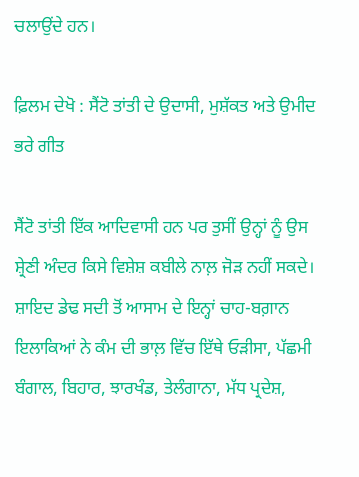ਚਲਾਉਂਦੇ ਹਨ।

ਫ਼ਿਲਮ ਦੇਖੋ : ਸੈਂਟੋ ਤਾਂਤੀ ਦੇ ਉਦਾਸੀ, ਮੁਸ਼ੱਕਤ ਅਤੇ ਉਮੀਦ ਭਰੇ ਗੀਤ

ਸੈਂਟੋ ਤਾਂਤੀ ਇੱਕ ਆਦਿਵਾਸੀ ਹਨ ਪਰ ਤੁਸੀਂ ਉਨ੍ਹਾਂ ਨੂੰ ਉਸ ਸ਼੍ਰੇਣੀ ਅੰਦਰ ਕਿਸੇ ਵਿਸ਼ੇਸ਼ ਕਬੀਲੇ ਨਾਲ਼ ਜੋੜ ਨਹੀਂ ਸਕਦੇ। ਸ਼ਾਇਦ ਡੇਢ ਸਦੀ ਤੋਂ ਆਸਾਮ ਦੇ ਇਨ੍ਹਾਂ ਚਾਹ-ਬਗ਼ਾਨ ਇਲਾਕਿਆਂ ਨੇ ਕੰਮ ਦੀ ਭਾਲ਼ ਵਿੱਚ ਇੱਥੇ ਓੜੀਸਾ, ਪੱਛਮੀ ਬੰਗਾਲ, ਬਿਹਾਰ, ਝਾਰਖੰਡ, ਤੇਲੰਗਾਨਾ, ਮੱਧ ਪ੍ਰਦੇਸ਼,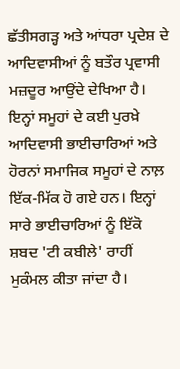ਛੱਤੀਸਗੜ੍ਹ ਅਤੇ ਆਂਧਰਾ ਪ੍ਰਦੇਸ਼ ਦੇ ਆਦਿਵਾਸੀਆਂ ਨੂੰ ਬਤੌਰ ਪ੍ਰਵਾਸੀ ਮਜ਼ਦੂਰ ਆਉਂਦੇ ਦੇਖਿਆ ਹੈ। ਇਨ੍ਹਾਂ ਸਮੂਹਾਂ ਦੇ ਕਈ ਪੁਰਖ਼ੇ ਆਦਿਵਾਸੀ ਭਾਈਚਾਰਿਆਂ ਅਤੇ ਹੋਰਨਾਂ ਸਮਾਜਿਕ ਸਮੂਹਾਂ ਦੇ ਨਾਲ਼ ਇੱਕ-ਮਿੱਕ ਹੋ ਗਏ ਹਨ। ਇਨ੍ਹਾਂ ਸਾਰੇ ਭਾਈਚਾਰਿਆਂ ਨੂੰ ਇੱਕੋ ਸ਼ਬਦ 'ਟੀ ਕਬੀਲੇ' ਰਾਹੀਂ ਮੁਕੰਮਲ ਕੀਤਾ ਜਾਂਦਾ ਹੈ।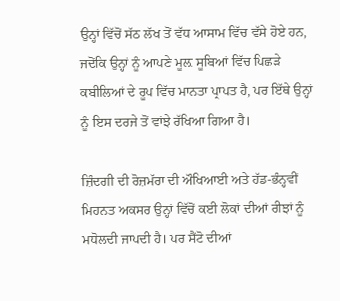ਉਨ੍ਹਾਂ ਵਿੱਚੋਂ ਸੱਠ ਲੱਖ ਤੋਂ ਵੱਧ ਆਸਾਮ ਵਿੱਚ ਵੱਸੇ ਹੋਏ ਹਨ, ਜਦੋਂਕਿ ਉਨ੍ਹਾਂ ਨੂੰ ਆਪਣੇ ਮੂਲ਼ ਸੂਬਿਆਂ ਵਿੱਚ ਪਿਛੜੇ ਕਬੀਲਿਆਂ ਦੇ ਰੂਪ ਵਿੱਚ ਮਾਨਤਾ ਪ੍ਰਾਪਤ ਹੈ, ਪਰ ਇੱਥੇ ਉਨ੍ਹਾਂ ਨੂੰ ਇਸ ਦਰਜੇ ਤੋਂ ਵਾਂਝੇ ਰੱਖਿਆ ਗਿਆ ਹੈ।

ਜ਼ਿੰਦਗੀ ਦੀ ਰੋਜ਼ਮੱਰਾ ਦੀ ਔਖਿਆਈ ਅਤੇ ਹੱਡ-ਭੰਨ੍ਹਵੀਂ ਮਿਹਨਤ ਅਕਸਰ ਉਨ੍ਹਾਂ ਵਿੱਚੋਂ ਕਈ ਲੋਕਾਂ ਦੀਆਂ ਰੀਝਾਂ ਨੂੰ ਮਧੋਲਦੀ ਜਾਪਦੀ ਹੈ। ਪਰ ਸੈਂਟੋ ਦੀਆਂ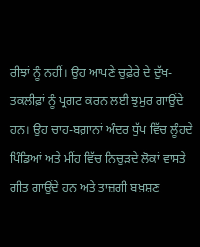ਰੀਝਾਂ ਨੂੰ ਨਹੀਂ। ਉਹ ਆਪਣੇ ਚੁਫ਼ੇਰੇ ਦੇ ਦੁੱਖ-ਤਕਲੀਫ਼ਾਂ ਨੂੰ ਪ੍ਰਗਟ ਕਰਨ ਲਈ ਝੁਮੁਰ ਗਾਉਂਦੇ ਹਨ। ਉਹ ਚਾਹ-ਬਗ਼ਾਨਾਂ ਅੰਦਰ ਧੁੱਪ ਵਿੱਚ ਲੂੰਹਦੇ ਪਿੰਡਿਆਂ ਅਤੇ ਮੀਂਹ ਵਿੱਚ ਨਿਚੁੜਦੇ ਲੋਕਾਂ ਵਾਸਤੇ ਗੀਤ ਗਾਉਂਦੇ ਹਨ ਅਤੇ ਤਾਜ਼ਗੀ ਬਖ਼ਸ਼ਣ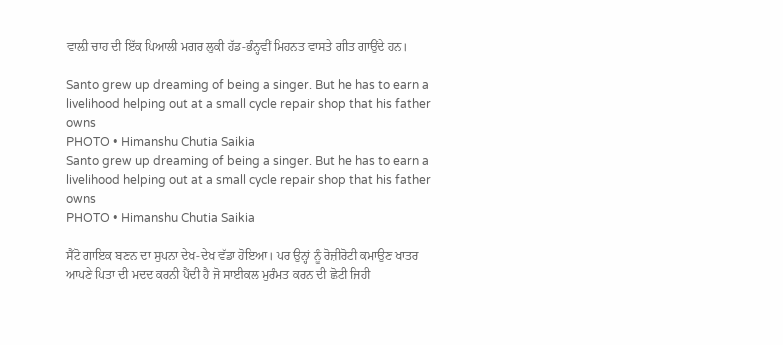ਵਾਲ਼ੀ ਚਾਹ ਦੀ ਇੱਕ ਪਿਆਲੀ ਮਗਰ ਲੁਕੀ ਹੱਡ-ਭੰਨ੍ਹਵੀਂ ਮਿਹਨਤ ਵਾਸਤੇ ਗੀਤ ਗਾਉਂਦੇ ਹਨ।

Santo grew up dreaming of being a singer. But he has to earn a livelihood helping out at a small cycle repair shop that his father owns
PHOTO • Himanshu Chutia Saikia
Santo grew up dreaming of being a singer. But he has to earn a livelihood helping out at a small cycle repair shop that his father owns
PHOTO • Himanshu Chutia Saikia

ਸੈਂਟੋ ਗਾਇਕ ਬਣਨ ਦਾ ਸੁਪਨਾ ਦੇਖ-ਦੇਖ ਵੱਡਾ ਹੋਇਆ। ਪਰ ਉਨ੍ਹਾਂ ਨੂੰ ਰੋਜ਼ੀਰੋਟੀ ਕਮਾਉਣ ਖਾਤਰ ਆਪਣੇ ਪਿਤਾ ਦੀ ਮਦਦ ਕਰਨੀ ਪੈਂਦੀ ਹੈ ਜੋ ਸਾਈਕਲ ਮੁਰੰਮਤ ਕਰਨ ਦੀ ਛੋਟੀ ਜਿਹੀ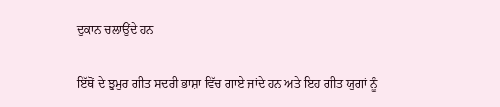ਦੁਕਾਨ ਚਲਾਉਂਦੇ ਹਨ

ਇੱਥੋਂ ਦੇ ਝੁਮੁਰ ਗੀਤ ਸਦਰੀ ਭਾਸ਼ਾ ਵਿੱਚ ਗਾਏ ਜਾਂਦੇ ਹਨ ਅਤੇ ਇਹ ਗੀਤ ਯੁਗਾਂ ਨੂੰ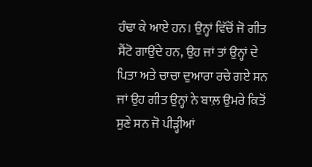ਹੰਢਾ ਕੇ ਆਏ ਹਨ। ਉਨ੍ਹਾਂ ਵਿੱਚੋਂ ਜੋ ਗੀਤ ਸੈਂਟੋ ਗਾਉਂਦੇ ਹਨ, ਉਹ ਜਾਂ ਤਾਂ ਉਨ੍ਹਾਂ ਦੇ ਪਿਤਾ ਅਤੇ ਚਾਚਾ ਦੁਆਰਾ ਰਚੇ ਗਏ ਸਨ ਜਾਂ ਉਹ ਗੀਤ ਉਨ੍ਹਾਂ ਨੇ ਬਾਲ਼ ਉਮਰੇ ਕਿਤੋਂ ਸੁਣੇ ਸਨ ਜੋ ਪੀੜ੍ਹੀਆਂ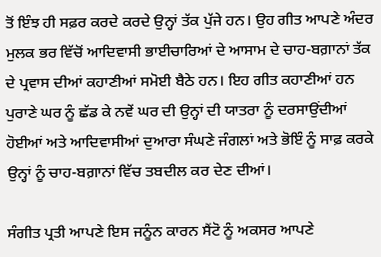ਤੋਂ ਇੰਝ ਹੀ ਸਫ਼ਰ ਕਰਦੇ ਕਰਦੇ ਉਨ੍ਹਾਂ ਤੱਕ ਪੁੱਜੇ ਹਨ। ਉਹ ਗੀਤ ਆਪਣੇ ਅੰਦਰ ਮੁਲਕ ਭਰ ਵਿੱਚੋਂ ਆਦਿਵਾਸੀ ਭਾਈਚਾਰਿਆਂ ਦੇ ਆਸਾਮ ਦੇ ਚਾਹ-ਬਗ਼ਾਨਾਂ ਤੱਕ ਦੇ ਪ੍ਰਵਾਸ ਦੀਆਂ ਕਹਾਣੀਆਂ ਸਮੋਈ ਬੈਠੇ ਹਨ। ਇਹ ਗੀਤ ਕਹਾਣੀਆਂ ਹਨ ਪੁਰਾਣੇ ਘਰ ਨੂੰ ਛੱਡ ਕੇ ਨਵੇਂ ਘਰ ਦੀ ਉਨ੍ਹਾਂ ਦੀ ਯਾਤਰਾ ਨੂੰ ਦਰਸਾਉਂਦੀਆਂ ਹੋਈਆਂ ਅਤੇ ਆਦਿਵਾਸੀਆਂ ਦੁਆਰਾ ਸੰਘਣੇ ਜੰਗਲਾਂ ਅਤੇ ਭੋਇੰ ਨੂੰ ਸਾਫ਼ ਕਰਕੇ ਉਨ੍ਹਾਂ ਨੂੰ ਚਾਹ-ਬਗ਼ਾਨਾਂ ਵਿੱਚ ਤਬਦੀਲ ਕਰ ਦੇਣ ਦੀਆਂ।

ਸੰਗੀਤ ਪ੍ਰਤੀ ਆਪਣੇ ਇਸ ਜਨੂੰਨ ਕਾਰਨ ਸੈਂਟੋ ਨੂੰ ਅਕਸਰ ਆਪਣੇ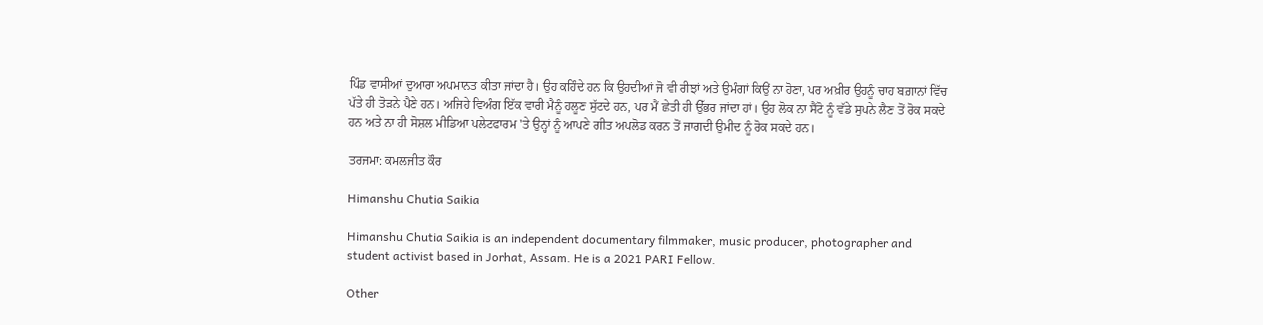ਪਿੰਡ ਵਾਸੀਆਂ ਦੁਆਰਾ ਅਪਮਾਨਤ ਕੀਤਾ ਜਾਂਦਾ ਹੈ। ਉਹ ਕਹਿੰਦੇ ਹਨ ਕਿ ਉਹਦੀਆਂ ਜੋ ਵੀ ਰੀਝਾਂ ਅਤੇ ਉਮੰਗਾਂ ਕਿਉਂ ਨਾ ਹੋਣਾ, ਪਰ ਅਖ਼ੀਰ ਉਹਨੂੰ ਚਾਹ ਬਗ਼ਾਨਾਂ ਵਿੱਚ ਪੱਤੇ ਹੀ ਤੋੜਨੇ ਪੈਣੇ ਹਨ। ਅਜਿਹੇ ਵਿਅੰਗ ਇੱਕ ਵਾਰੀ ਮੈਨੂੰ ਹਲੂਣ ਸੁੱਟਦੇ ਹਨ, ਪਰ ਮੈਂ ਛੇਤੀ ਹੀ ਉੱਭਰ ਜਾਂਦਾ ਹਾਂ। ਉਹ ਲੋਕ ਨਾ ਸੈਂਟੋ ਨੂੰ ਵੱਡੇ ਸੁਪਨੇ ਲੈਣ ਤੋਂ ਰੋਕ ਸਕਦੇ ਹਨ ਅਤੇ ਨਾ ਹੀ ਸੋਸ਼ਲ ਮੀਡਿਆ ਪਲੇਟਫਾਰਮ 'ਤੇ ਉਨ੍ਹਾਂ ਨੂੰ ਆਪਣੇ ਗੀਤ ਅਪਲੋਡ ਕਰਨ ਤੋਂ ਜਾਗਦੀ ਉਮੀਦ ਨੂੰ ਰੋਕ ਸਕਦੇ ਹਨ।

ਤਰਜਮਾ: ਕਮਲਜੀਤ ਕੌਰ

Himanshu Chutia Saikia

Himanshu Chutia Saikia is an independent documentary filmmaker, music producer, photographer and student activist based in Jorhat, Assam. He is a 2021 PARI Fellow.

Other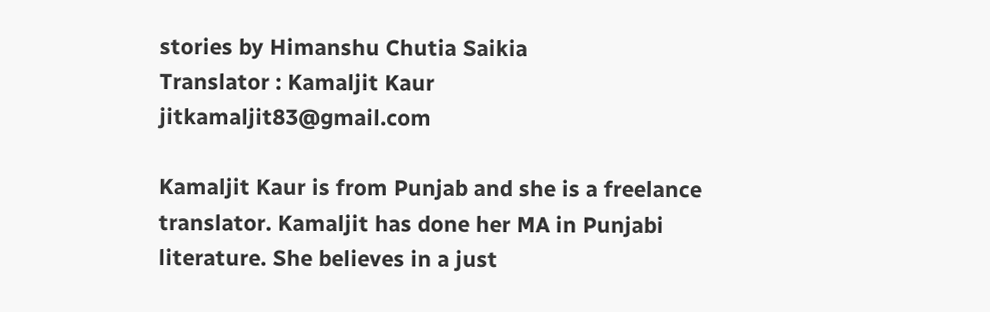stories by Himanshu Chutia Saikia
Translator : Kamaljit Kaur
jitkamaljit83@gmail.com

Kamaljit Kaur is from Punjab and she is a freelance translator. Kamaljit has done her MA in Punjabi literature. She believes in a just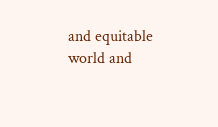and equitable world and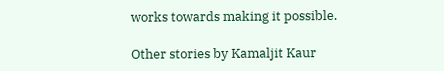works towards making it possible.

Other stories by Kamaljit Kaur